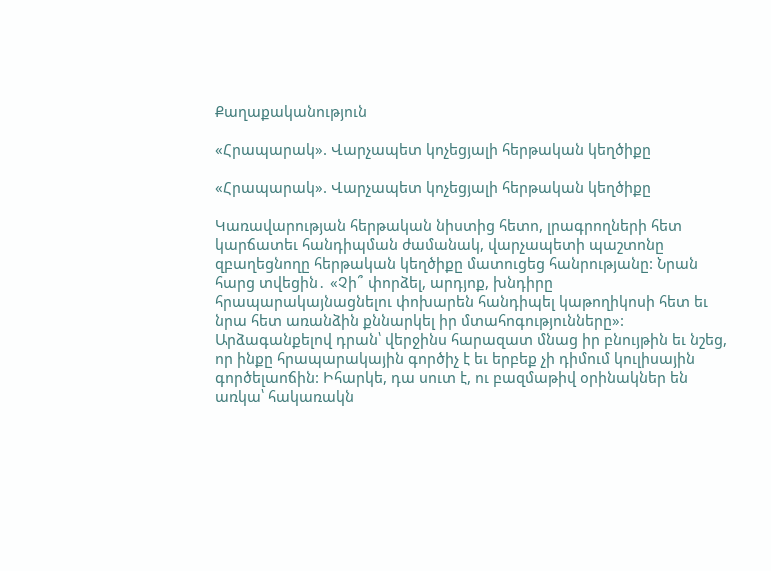Քաղաքականություն

«Հրապարակ». Վարչապետ կոչեցյալի հերթական կեղծիքը

«Հրապարակ». Վարչապետ կոչեցյալի հերթական կեղծիքը

Կառավարության հերթական նիստից հետո, լրագրողների հետ կարճատեւ հանդիպման ժամանակ, վարչապետի պաշտոնը զբաղեցնողը հերթական կեղծիքը մատուցեց հանրությանը: Նրան հարց տվեցին․ «Չի՞ փորձել, արդյոք, խնդիրը հրապարակայնացնելու փոխարեն հանդիպել կաթողիկոսի հետ եւ նրա հետ առանձին քննարկել իր մտահոգությունները»: Արձագանքելով դրան՝ վերջինս հարազատ մնաց իր բնույթին եւ նշեց, որ ինքը հրապարակային գործիչ է եւ երբեք չի դիմում կուլիսային գործելաոճին: Իհարկե, դա սուտ է, ու բազմաթիվ օրինակներ են առկա՝ հակառակն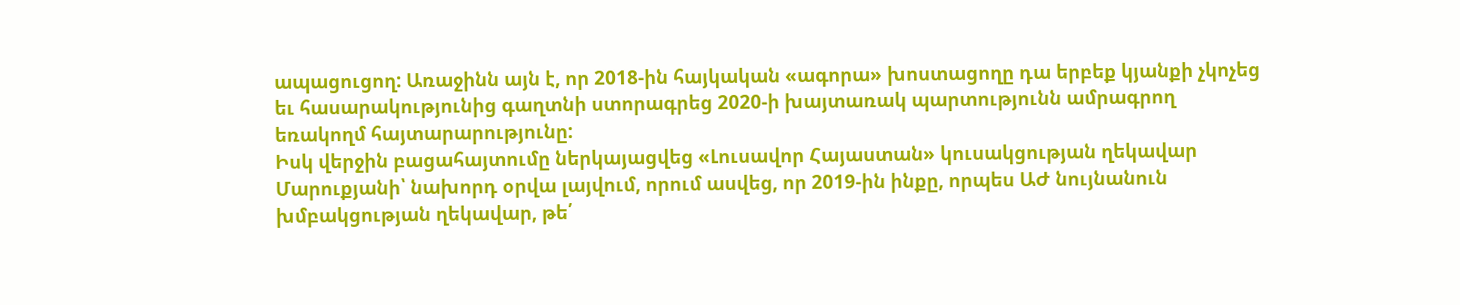ապացուցող: Առաջինն այն է, որ 2018-ին հայկական «ագորա» խոստացողը դա երբեք կյանքի չկոչեց եւ հասարակությունից գաղտնի ստորագրեց 2020-ի խայտառակ պարտությունն ամրագրող եռակողմ հայտարարությունը:
Իսկ վերջին բացահայտումը ներկայացվեց «Լուսավոր Հայաստան» կուսակցության ղեկավար Մարուքյանի՝ նախորդ օրվա լայվում, որում ասվեց, որ 2019-ին ինքը, որպես ԱԺ նույնանուն խմբակցության ղեկավար, թե՛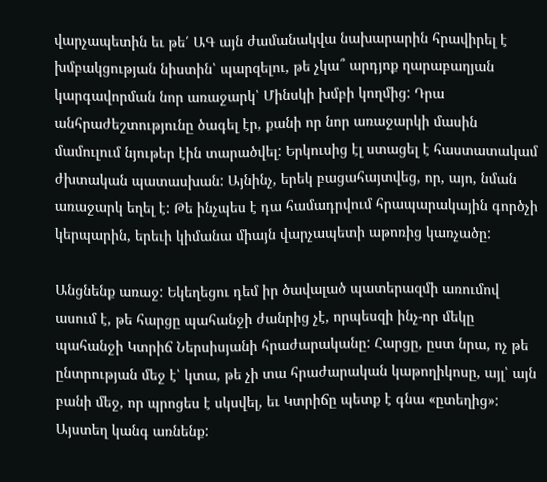վարչապետին եւ թե՛ ԱԳ այն ժամանակվա նախարարին հրավիրել է խմբակցության նիստին՝ պարզելու, թե չկա՞ արդյոք ղարաբաղյան կարգավորման նոր առաջարկ՝ Մինսկի խմբի կողմից: Դրա անհրաժեշտությունը ծագել էր, քանի որ նոր առաջարկի մասին մամուլում նյութեր էին տարածվել: Երկուսից էլ ստացել է հաստատակամ ժխտական պատասխան: Այնինչ, երեկ բացահայտվեց, որ, այո, նման առաջարկ եղել է: Թե ինչպես է դա համադրվում հրապարակային գործչի կերպարին, երեւի կիմանա միայն վարչապետի աթոռից կառչածը:

Անցնենք առաջ: Եկեղեցու դեմ իր ծավալած պատերազմի առումով ասում է, թե հարցը պահանջի ժանրից չէ, որպեսզի ինչ-որ մեկը պահանջի Կտրիճ Ներսիսյանի հրաժարականը: Հարցը, ըստ նրա, ոչ թե ընտրության մեջ է՝ կտա, թե չի տա հրաժարական կաթողիկոսը, այլ՝ այն բանի մեջ, որ պրոցես է սկսվել, եւ Կտրիճը պետք է գնա «ըտեղից»: Այստեղ կանգ առնենք: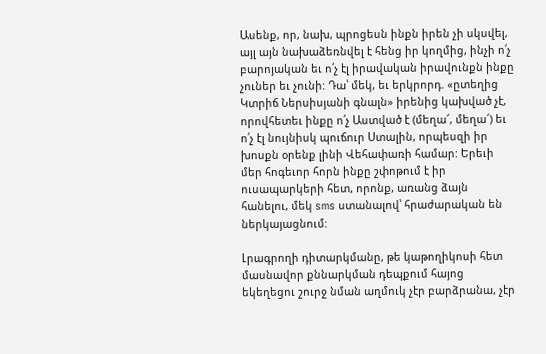Ասենք, որ, նախ, պրոցեսն ինքն իրեն չի սկսվել, այլ այն նախաձեռնվել է հենց իր կողմից, ինչի ո՛չ բարոյական եւ ո՛չ էլ իրավական իրավունքն ինքը չուներ եւ չունի: Դա՝ մեկ, եւ երկրորդ. «ըտեղից Կտրիճ Ներսիսյանի գնալն» իրենից կախված չէ, որովհետեւ ինքը ո՛չ Աստված է (մեղա՜, մեղա՜) եւ ո՛չ էլ նույնիսկ պուճուր Ստալին, որպեսզի իր խոսքն օրենք լինի Վեհափառի համար: Երեւի մեր հոգեւոր հորն ինքը շփոթում է իր ուսապարկերի հետ, որոնք, առանց ձայն հանելու, մեկ sms ստանալով՝ հրաժարական են ներկայացնում:

Լրագրողի դիտարկմանը, թե կաթողիկոսի հետ մասնավոր քննարկման դեպքում հայոց եկեղեցու շուրջ նման աղմուկ չէր բարձրանա, չէր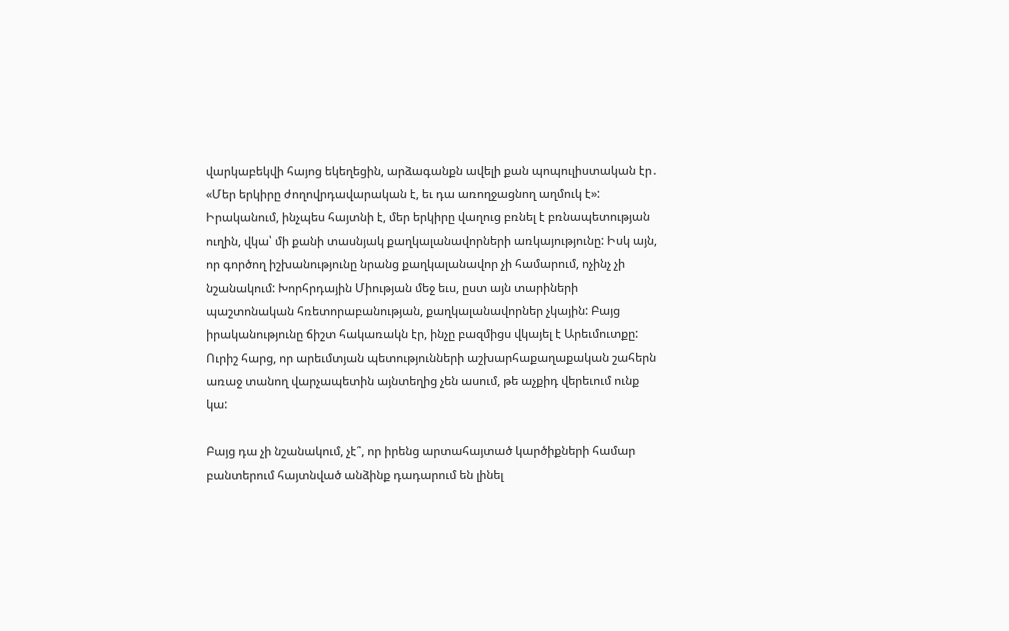վարկաբեկվի հայոց եկեղեցին, արձագանքն ավելի քան պոպուլիստական էր․ «Մեր երկիրը ժողովրդավարական է, եւ դա առողջացնող աղմուկ է»: Իրականում, ինչպես հայտնի է, մեր երկիրը վաղուց բռնել է բռնապետության ուղին, վկա՝ մի քանի տասնյակ քաղկալանավորների առկայությունը: Իսկ այն, որ գործող իշխանությունը նրանց քաղկալանավոր չի համարում, ոչինչ չի նշանակում: Խորհրդային Միության մեջ եւս, ըստ այն տարիների պաշտոնական հռետորաբանության, քաղկալանավորներ չկային: Բայց իրականությունը ճիշտ հակառակն էր, ինչը բազմիցս վկայել է Արեւմուտքը: Ուրիշ հարց, որ արեւմտյան պետությունների աշխարհաքաղաքական շահերն առաջ տանող վարչապետին այնտեղից չեն ասում, թե աչքիդ վերեւում ունք կա:

Բայց դա չի նշանակում, չէ՞, որ իրենց արտահայտած կարծիքների համար բանտերում հայտնված անձինք դադարում են լինել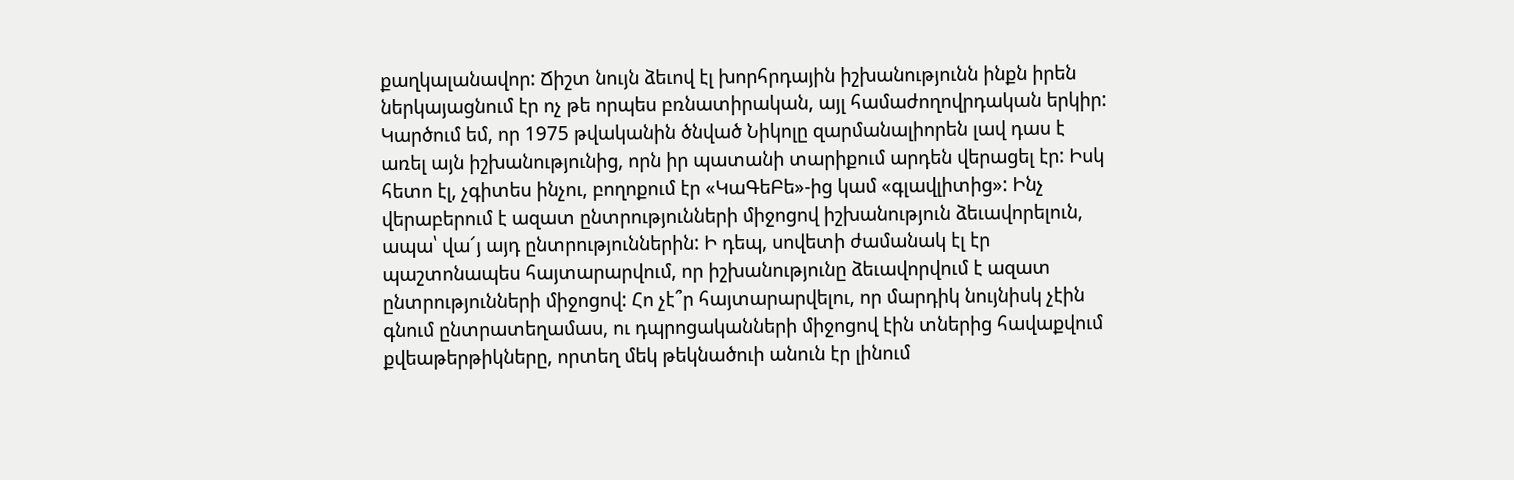քաղկալանավոր: Ճիշտ նույն ձեւով էլ խորհրդային իշխանությունն ինքն իրեն ներկայացնում էր ոչ թե որպես բռնատիրական, այլ համաժողովրդական երկիր: Կարծում եմ, որ 1975 թվականին ծնված Նիկոլը զարմանալիորեն լավ դաս է առել այն իշխանությունից, որն իր պատանի տարիքում արդեն վերացել էր: Իսկ հետո էլ, չգիտես ինչու, բողոքում էր «ԿաԳեԲե»-ից կամ «գլավլիտից»: Ինչ վերաբերում է ազատ ընտրությունների միջոցով իշխանություն ձեւավորելուն, ապա՝ վա՜յ այդ ընտրություններին: Ի դեպ, սովետի ժամանակ էլ էր պաշտոնապես հայտարարվում, որ իշխանությունը ձեւավորվում է ազատ ընտրությունների միջոցով: Հո չէ՞ր հայտարարվելու, որ մարդիկ նույնիսկ չէին գնում ընտրատեղամաս, ու դպրոցականների միջոցով էին տներից հավաքվում քվեաթերթիկները, որտեղ մեկ թեկնածուի անուն էր լինում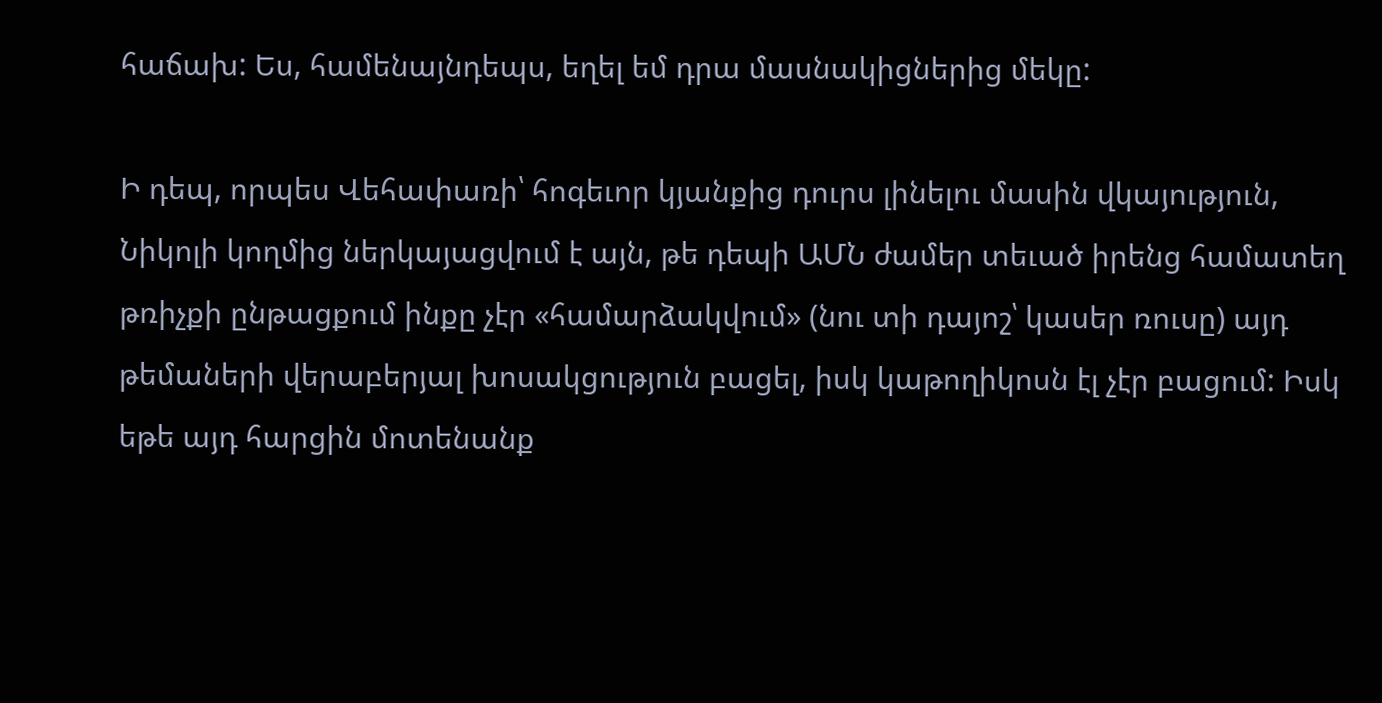հաճախ: Ես, համենայնդեպս, եղել եմ դրա մասնակիցներից մեկը:

Ի դեպ, որպես Վեհափառի՝ հոգեւոր կյանքից դուրս լինելու մասին վկայություն, Նիկոլի կողմից ներկայացվում է այն, թե դեպի ԱՄՆ ժամեր տեւած իրենց համատեղ թռիչքի ընթացքում ինքը չէր «համարձակվում» (նու տի դայոշ՝ կասեր ռուսը) այդ թեմաների վերաբերյալ խոսակցություն բացել, իսկ կաթողիկոսն էլ չէր բացում: Իսկ եթե այդ հարցին մոտենանք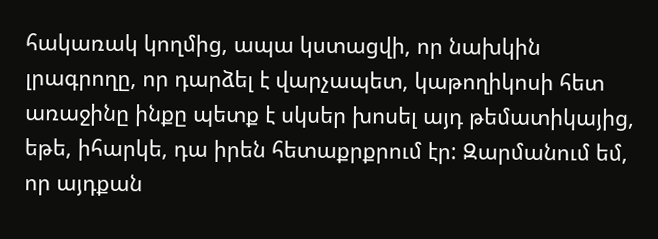հակառակ կողմից, ապա կստացվի, որ նախկին լրագրողը, որ դարձել է վարչապետ, կաթողիկոսի հետ առաջինը ինքը պետք է սկսեր խոսել այդ թեմատիկայից, եթե, իհարկե, դա իրեն հետաքրքրում էր: Զարմանում եմ, որ այդքան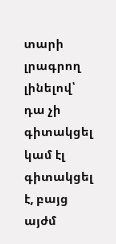տարի լրագրող լինելով՝ դա չի գիտակցել կամ էլ գիտակցել է, բայց այժմ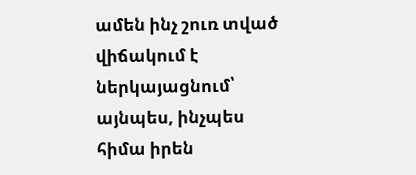ամեն ինչ շուռ տված վիճակում է ներկայացնում՝ այնպես, ինչպես հիմա իրեն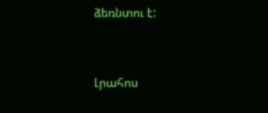ձեռնտու է:


Լրահոս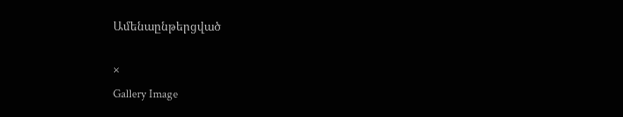Ամենաընթերցված

×
Gallery Image